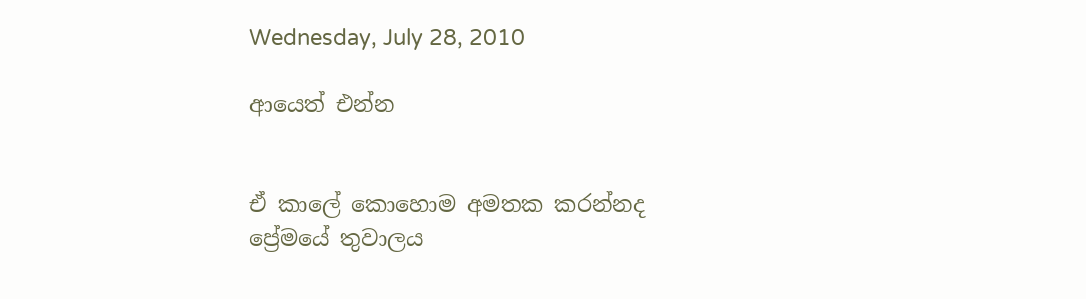Wednesday, July 28, 2010

ආයෙත් එන්න


ඒ කාලේ කොහොම අමතක කරන්නද
ප්‍රේමයේ තුවාලය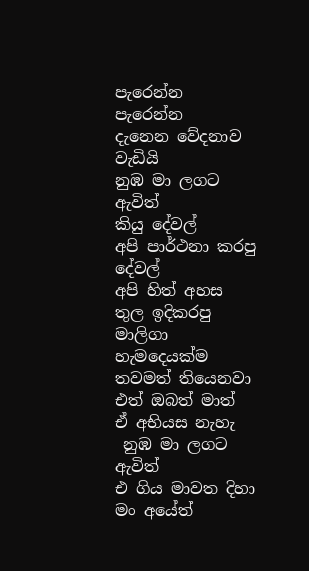පැරෙන්න පැරෙන්න
දැනෙන වේදනාව වැඩියි
නුඹ මා ලග‍ට ඇවිත්
කියු දේවල්
අපි පාර්ථනා කරපු දේවල්
අපි හිත් අහස තුල ඉදිකරපු මාලිගා
හැමදෙයක්ම තවමත් තියෙනවා
එත් ඔබත් මාත්
ඒ අභියස නැහැ
 නුඹ මා ලග‍ට ඇවිත්
එ ගිය මාවත දිහා
මං අයේත්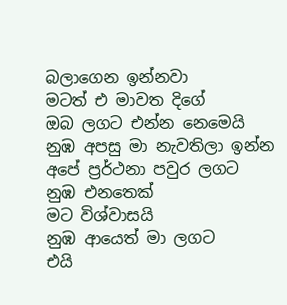බලාගෙන ඉන්නවා
මටත් එ මාවත දිගේ
ඔබ ලග‍ට එන්න නෙමෙයි
නුඹ අපසු මා නැවතිලා ඉන්න
අපේ ප්‍රර්ථනා පවුර ලගට
නුඹ එනතෙක්
ම‍ට විශ්වාසයි
නුඹ ආයෙත් මා ලගට
එයි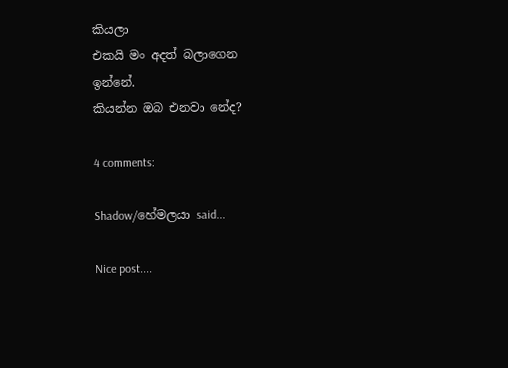කි‍යලා
එකයි මං අදත් බලාගෙන
ඉන්නේ.
කියන්න ඔබ එනවා නේද?

4 comments:

Shadow/හේමලයා said...

Nice post....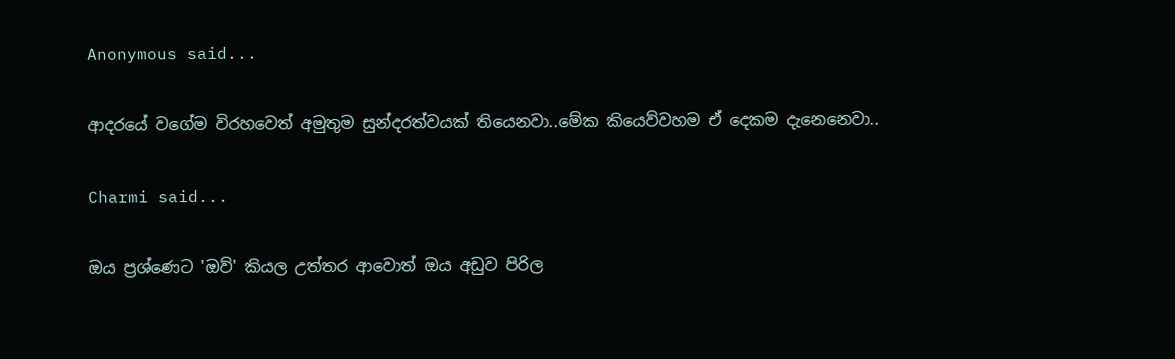Anonymous said...

ආදරයේ වගේම විරහවෙත් අමුතුම සුන්දරත්වයක් තියෙනවා..මේක කියෙව්වහම ඒ දෙකම දැනෙනෙවා..

Charmi said...

ඔය ප්‍රශ්ණෙට 'ඔව්' කියල උත්තර ආවොත් ඔය අඩුව පිරිල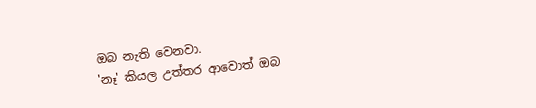ඔබ නැති වෙනවා.
'නෑ' කියල උත්තර ආවොත් ඔබ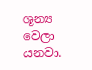ශූන්‍ය වෙලා යනවා.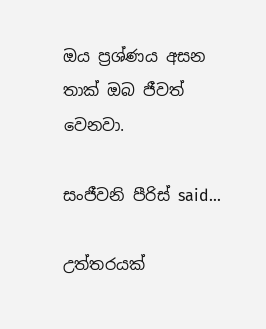ඔය ප්‍රශ්ණය අසන තාක් ඔබ ජීවත් වෙනවා.

සංජීවනි පීරිස් said...

උත්තරයක්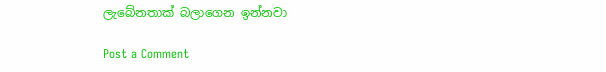ලැබේනතාක් බලාගෙන ඉන්නවා

Post a Comment